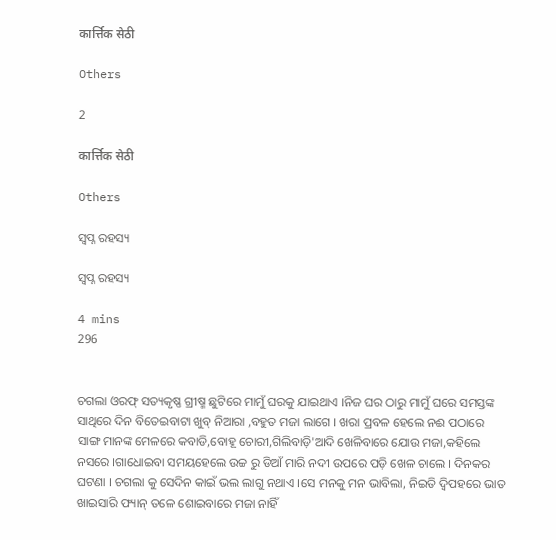कार्त्तिक सेठी

Others

2

कार्त्तिक सेठी

Others

ସ୍ଵପ୍ନ ରହସ୍ୟ

ସ୍ଵପ୍ନ ରହସ୍ୟ

4 mins
296


ଚଗଲା ଓରଫ୍ ସତ୍ୟକୃଷ୍ଣ ଗ୍ରୀଷ୍ମ ଛୁଟିରେ ମାମୁଁ ଘରକୁ ଯାଇଥାଏ ।ନିଜ ଘର ଠାରୁ ମାମୁଁ ଘରେ ସମସ୍ତଙ୍କ ସାଥିରେ ଦିନ ବିତେଇବାଟା ଖୁବ୍ ନିଆରା ,ବହୁତ ମଜା ଲାଗେ । ଖରା ପ୍ରବଳ ହେଲେ ନଈ ପଠାରେ ସାଙ୍ଗ ମାନଙ୍କ ମେଳରେ କବାଡି,ବୋହୂ ଚୋରୀ,ଗିଲିବାଡ଼ି'ଆଦି ଖେଳିବାରେ ଯୋଉ ମଜା,କହିଲେ ନସରେ ।ଗାଧୋଇବା ସମୟହେଲେ ଉଚ୍ଚ ରୁ ଡିଆଁ ମାରି ନଦୀ ଉପରେ ପଡ଼ି ଖେଳ ଚାଲେ । ଦିନକର ଘଟଣା । ଚଗଲା କୁ ସେଦିନ କାଇଁ ଭଲ ଲାଗୁ ନଥାଏ ।ସେ ମନକୁ ମନ ଭାବିଲା, ନିଇତି ଦ୍ଵିପହରେ ଭାତ ଖାଇସାରି ଫ୍ୟାନ୍ ତଳେ ଶୋଇବାରେ ମଜା ନାହିଁ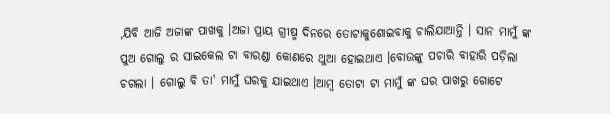,ଯିବି ଆଜି ଅଜାଙ୍କ ପାଖକୁ ।ଅଜା ପ୍ରାୟ ଗ୍ରୀଷ୍ମ ଦିନରେ ତୋଟାକୁଶୋଇବାକୁ ଚାଲିଯାଆନ୍ତି । ସାନ ମାମୁଁ ଙ୍କ ପୁଅ ଗୋଲୁ ର ସାଇକେଲ ଟା ବାରଣ୍ଡା କୋଣରେ ଥୁଆ ହୋଇଥାଏ ।ବୋଉଙ୍କୁ ପଚାରି ବାହାରି ପଡ଼ିଲା ଚଗଲା । ଗୋଲୁ ବି ତା' ମାମୁଁ ଘରକୁ ଯାଇଥାଏ ।ଆମ୍ବ ତୋଟା ଟା ମାମୁଁ ଙ୍କ ଘର ପାଖରୁ ଗୋଟେ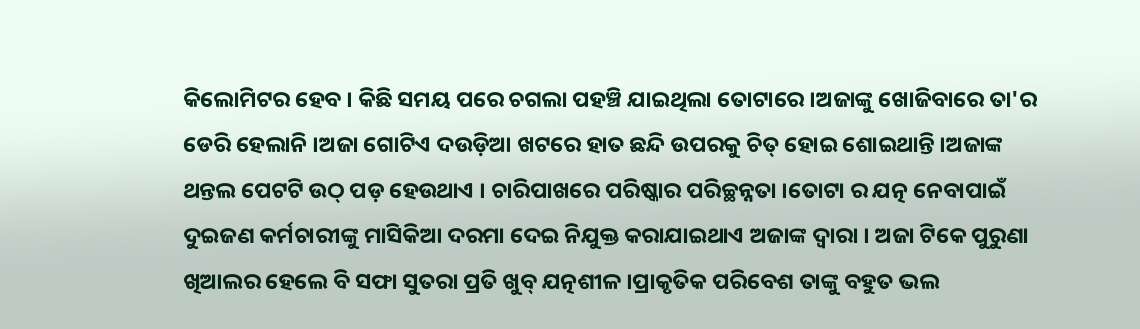କିଲୋମିଟର ହେବ । କିଛି ସମୟ ପରେ ଚଗଲା ପହଞ୍ଚି ଯାଇଥିଲା ତୋଟାରେ ।ଅଜାଙ୍କୁ ଖୋଜିବାରେ ତା'ର ଡେରି ହେଲାନି ।ଅଜା ଗୋଟିଏ ଦଉଡ଼ିଆ ଖଟରେ ହାତ ଛନ୍ଦି ଉପରକୁ ଚିତ୍ ହୋଇ ଶୋଇଥାନ୍ତି ।ଅଜାଙ୍କ ଥନ୍ତଲ ପେଟଟି ଉଠ୍ ପଡ଼ ହେଉଥାଏ । ଚାରିପାଖରେ ପରିଷ୍କାର ପରିଚ୍ଛନ୍ନତା ।ତୋଟା ର ଯତ୍ନ ନେବାପାଇଁ ଦୁଇଜଣ କର୍ମଚାରୀଙ୍କୁ ମାସିକିଆ ଦରମା ଦେଇ ନିଯୁକ୍ତ କରାଯାଇଥାଏ ଅଜାଙ୍କ ଦ୍ଵାରା । ଅଜା ଟିକେ ପୁରୁଣା ଖିଆଲର ହେଲେ ବି ସଫା ସୁତରା ପ୍ରତି ଖୁବ୍ ଯତ୍ନଶୀଳ ।ପ୍ରାକୃତିକ ପରିବେଶ ତାଙ୍କୁ ବହୁତ ଭଲ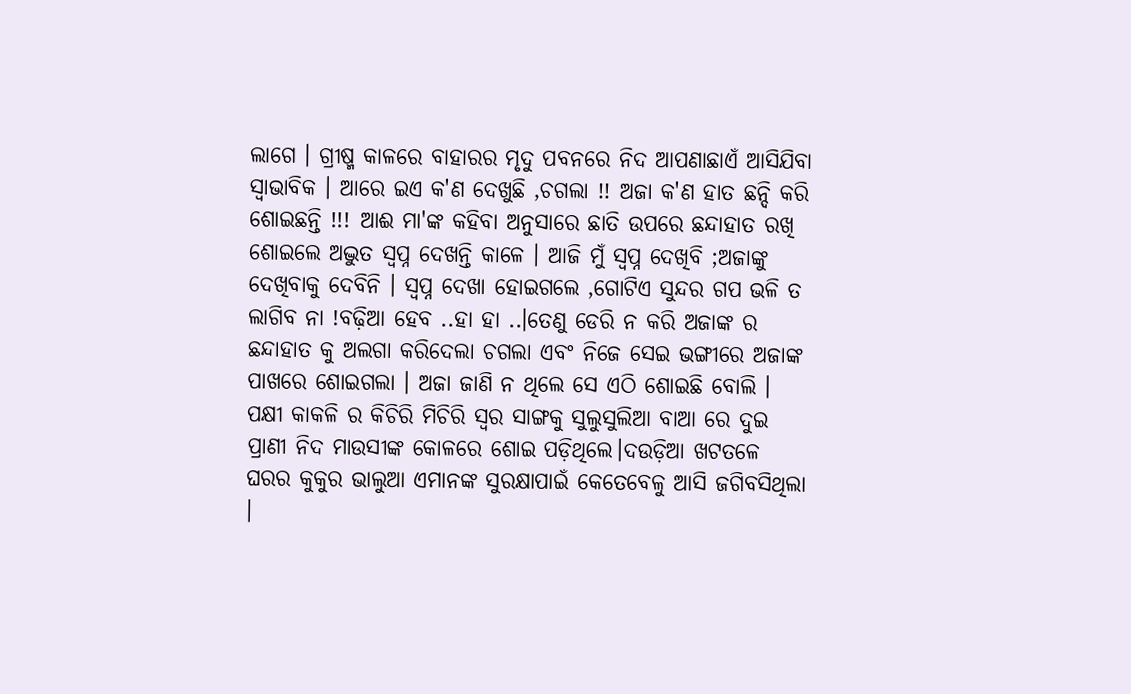ଲାଗେ । ଗ୍ରୀଷ୍ମ କାଳରେ ବାହାରର ମୃଦୁ ପବନରେ ନିଦ ଆପଣାଛାଏଁ ଆସିଯିବା ସ୍ଵାଭାବିକ । ଆରେ ଇଏ କ'ଣ ଦେଖୁଛି ,ଚଗଲା !! ଅଜା କ'ଣ ହାତ ଛନ୍ଦି କରି ଶୋଇଛନ୍ତି !!! ଆଈ ମା'ଙ୍କ କହିବା ଅନୁସାରେ ଛାତି ଉପରେ ଛନ୍ଦାହାତ ରଖି ଶୋଇଲେ ଅଦ୍ଭୁତ ସ୍ଵପ୍ନ ଦେଖନ୍ତି କାଳେ । ଆଜି ମୁଁ ସ୍ଵପ୍ନ ଦେଖିବି ;ଅଜାଙ୍କୁ ଦେଖିବାକୁ ଦେବିନି । ସ୍ଵପ୍ନ ଦେଖା ହୋଇଗଲେ ,ଗୋଟିଏ ସୁନ୍ଦର ଗପ ଭଳି ତ ଲାଗିବ ନା !ବଢ଼ିଆ ହେବ ..ହା ହା ..।ତେଣୁ ଡେରି ନ କରି ଅଜାଙ୍କ ର ଛନ୍ଦାହାତ କୁ ଅଲଗା କରିଦେଲା ଚଗଲା ଏବଂ ନିଜେ ସେଇ ଭଙ୍ଗୀରେ ଅଜାଙ୍କ ପାଖରେ ଶୋଇଗଲା । ଅଜା ଜାଣି ନ ଥିଲେ ସେ ଏଠି ଶୋଇଛି ବୋଲି । ପକ୍ଷୀ କାକଳି ର କିଚିରି ମିଚିରି ସ୍ଵର ସାଙ୍ଗକୁ ସୁଲୁସୁଲିଆ ବାଆ ରେ ଦୁଇ ପ୍ରାଣୀ ନିଦ ମାଉସୀଙ୍କ କୋଳରେ ଶୋଇ ପଡ଼ିଥିଲେ।ଦଉଡ଼ିଆ ଖଟତଳେ ଘରର କୁକୁର ଭାଲୁଆ ଏମାନଙ୍କ ସୁରକ୍ଷାପାଇଁ କେତେବେଳୁ ଆସି ଜଗିବସିଥିଲା ।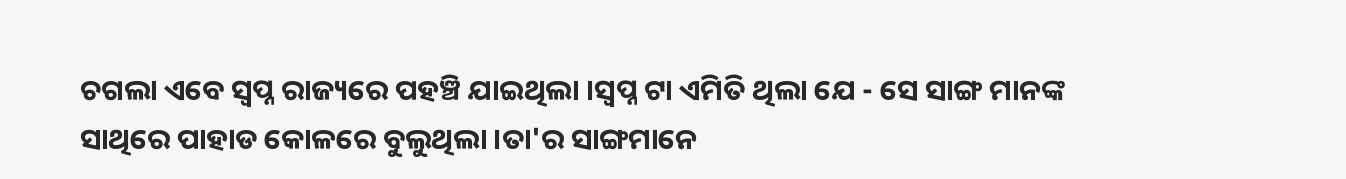ଚଗଲା ଏବେ ସ୍ବପ୍ନ ରାଜ୍ୟରେ ପହଞ୍ଚି ଯାଇଥିଲା ।ସ୍ଵପ୍ନ ଟା ଏମିତି ଥିଲା ଯେ - ସେ ସାଙ୍ଗ ମାନଙ୍କ ସାଥିରେ ପାହାଡ କୋଳରେ ବୁଲୁଥିଲା ।ତା'ର ସାଙ୍ଗମାନେ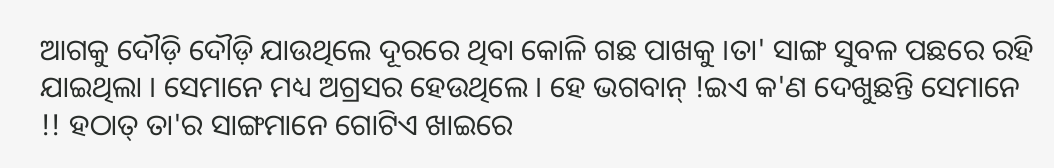ଆଗକୁ ଦୌଡ଼ି ଦୌଡ଼ି ଯାଉଥିଲେ ଦୂରରେ ଥିବା କୋଳି ଗଛ ପାଖକୁ ।ତା' ସାଙ୍ଗ ସୁବଳ ପଛରେ ରହି ଯାଇଥିଲା । ସେମାନେ ମଧ୍ୟ ଅଗ୍ରସର ହେଉଥିଲେ । ହେ ଭଗବାନ୍ !ଇଏ କ'ଣ ଦେଖୁଛନ୍ତି ସେମାନେ !! ହଠାତ୍ ତା'ର ସାଙ୍ଗମାନେ ଗୋଟିଏ ଖାଇରେ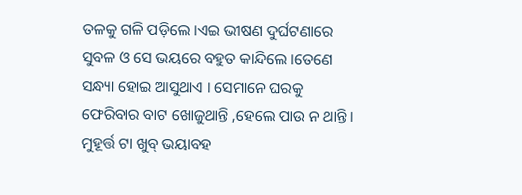ତଳକୁ ଗଳି ପଡ଼ିଲେ ।ଏଇ ଭୀଷଣ ଦୁର୍ଘଟଣାରେ ସୁବଳ ଓ ସେ ଭୟରେ ବହୁତ କାନ୍ଦିଲେ ।ତେଣେ ସନ୍ଧ୍ୟା ହୋଇ ଆସୁଥାଏ । ସେମାନେ ଘରକୁ ଫେରିବାର ବାଟ ଖୋଜୁଥାନ୍ତି ,ହେଲେ ପାଉ ନ ଥାନ୍ତି । ମୁହୂର୍ତ୍ତ ଟା ଖୁବ୍ ଭୟାବହ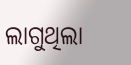ଲାଗୁଥିଲା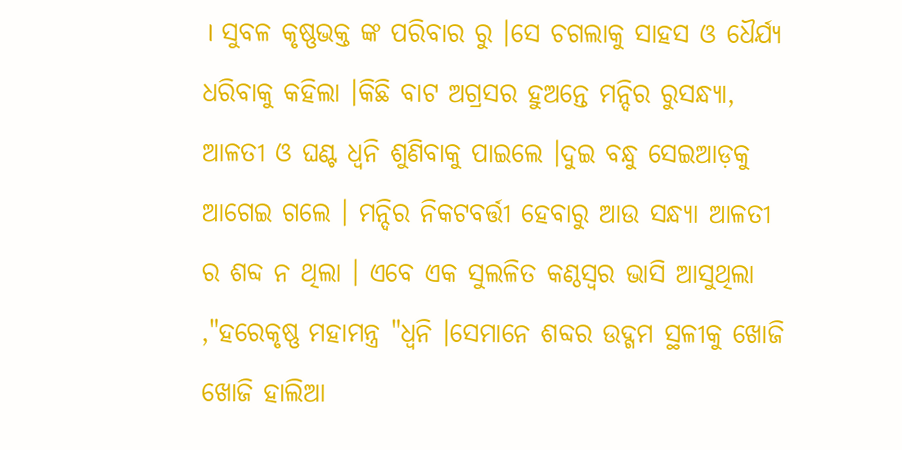। ସୁବଳ କୃଷ୍ଣଭକ୍ତ ଙ୍କ ପରିବାର ରୁ ।ସେ ଚଗଲାକୁ ସାହସ ଓ ଧୈର୍ଯ୍ୟ ଧରିବାକୁ କହିଲା ।କିଛି ବାଟ ଅଗ୍ରସର ହୁଅନ୍ତେ ମନ୍ଦିର ରୁସନ୍ଧ୍ୟା, ଆଳତୀ ଓ ଘଣ୍ଟ ଧ୍ଵନି ଶୁଣିବାକୁ ପାଇଲେ ।ଦୁଇ ବନ୍ଧୁ ସେଇଆଡ଼କୁ ଆଗେଇ ଗଲେ । ମନ୍ଦିର ନିକଟବର୍ତ୍ତୀ ହେବାରୁ ଆଉ ସନ୍ଧ୍ୟା ଆଳତୀ ର ଶବ୍ଦ ନ ଥିଲା । ଏବେ ଏକ ସୁଲଳିତ କଣ୍ଠସ୍ଵର ଭାସି ଆସୁଥିଲା ,"ହରେକୃଷ୍ଣ ମହାମନ୍ତ୍ର "ଧ୍ଵନି ।ସେମାନେ ଶବ୍ଦର ଉଦ୍ଗମ ସ୍ଥଳୀକୁ ଖୋଜି ଖୋଜି ହାଲିଆ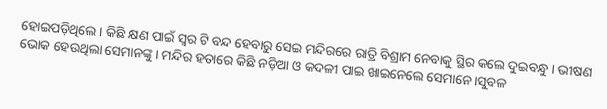ହୋଇପଡ଼ିଥିଲେ । କିଛି କ୍ଷଣ ପାଇଁ ସ୍ଵର ଟି ବନ୍ଦ ହେବାରୁ ସେଇ ମନ୍ଦିରରେ ରାତ୍ରି ବିଶ୍ରାମ ନେବାକୁ ସ୍ଥିର କଲେ ଦୁଇବନ୍ଧୁ । ଭୀଷଣ ଭୋକ ହେଉଥିଲା ସେମାନଙ୍କୁ । ମନ୍ଦିର ହତାରେ କିଛି ନଡ଼ିଆ ଓ କଦଳୀ ପାଇ ଖାଇନେଲେ ସେମାନେ ।ସୁବଳ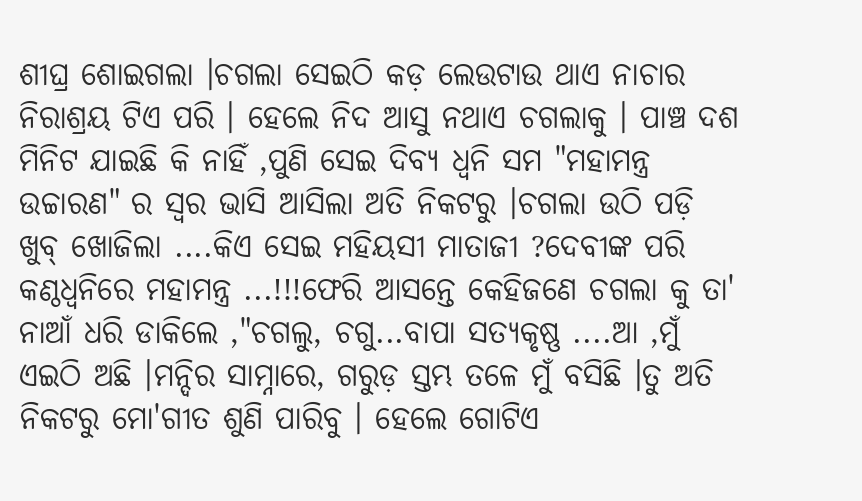ଶୀଘ୍ର ଶୋଇଗଲା ।ଚଗଲା ସେଇଠି କଡ଼ ଲେଉଟାଉ ଥାଏ ନାଚାର ନିରାଶ୍ରୟ ଟିଏ ପରି । ହେଲେ ନିଦ ଆସୁ ନଥାଏ ଚଗଲାକୁ । ପାଞ୍ଚ ଦଶ ମିନିଟ ଯାଇଛି କି ନାହିଁ ,ପୁଣି ସେଇ ଦିବ୍ୟ ଧ୍ଵନି ସମ "ମହାମନ୍ତ୍ର ଉଚ୍ଚାରଣ" ର ସ୍ଵର ଭାସି ଆସିଲା ଅତି ନିକଟରୁ ।ଚଗଲା ଉଠି ପଡ଼ି ଖୁବ୍ ଖୋଜିଲା ....କିଏ ସେଇ ମହିୟସୀ ମାତାଜୀ ?ଦେବୀଙ୍କ ପରି କଣ୍ଠଧ୍ଵନିରେ ମହାମନ୍ତ୍ର ...!!!ଫେରି ଆସନ୍ତେ କେହିଜଣେ ଚଗଲା କୁ ତା' ନାଆଁ ଧରି ଡାକିଲେ ,"ଚଗଲୁ, ଚଗୁ...ବାପା ସତ୍ୟକୃଷ୍ଣ ....ଆ ,ମୁଁ ଏଇଠି ଅଛି ।ମନ୍ଦିର ସାମ୍ନାରେ, ଗରୁଡ଼ ସ୍ତମ୍ଭ ତଳେ ମୁଁ ବସିଛି ।ତୁ ଅତି ନିକଟରୁ ମୋ'ଗୀତ ଶୁଣି ପାରିବୁ । ହେଲେ ଗୋଟିଏ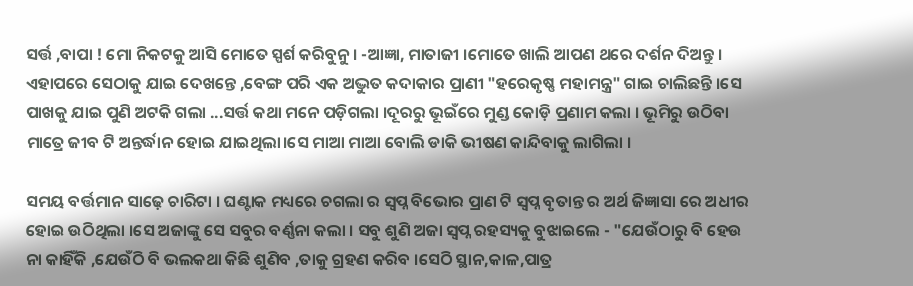ସର୍ତ୍ତ ,ବାପା ! ମୋ ନିକଟକୁ ଆସି ମୋତେ ସ୍ପର୍ଶ କରିବୁନୁ । -ଆଜ୍ଞା, ମାତାଜୀ ।ମୋତେ ଖାଲି ଆପଣ ଥରେ ଦର୍ଶନ ଦିଅନ୍ତୁ । ଏହାପରେ ସେଠାକୁ ଯାଇ ଦେଖନ୍ତେ ,ବେଙ୍ଗ ପରି ଏକ ଅଦ୍ଭୁତ କଦାକାର ପ୍ରାଣୀ "ହରେକୃଷ୍ଣ ମହାମନ୍ତ୍ର" ଗାଇ ଚାଲିଛନ୍ତି ।ସେ ପାଖକୁ ଯାଇ ପୁଣି ଅଟକି ଗଲା ...ସର୍ତ୍ତ କଥା ମନେ ପଡ଼ିଗଲା ।ଦୂରରୁ ଭୂଇଁରେ ମୁଣ୍ଡ କୋଡ଼ି ପ୍ରଣାମ କଲା । ଭୂମିରୁ ଉଠିବା ମାତ୍ରେ ଜୀବ ଟି ଅନ୍ତର୍ଦ୍ଧାନ ହୋଇ ଯାଇଥିଲା।ସେ ମାଆ ମାଆ ବୋଲି ଡାକି ଭୀଷଣ କାନ୍ଦିବାକୁ ଲାଗିଲା ।

ସମୟ ବର୍ତ୍ତମାନ ସାଢ଼େ ଚାରିଟା । ଘଣ୍ଟାକ ମଧ୍ୟରେ ଚଗଲା ର ସ୍ଵପ୍ନ ବିଭୋର ପ୍ରାଣ ଟି ସ୍ଵପ୍ନ ବୃତାନ୍ତ ର ଅର୍ଥ ଜିଜ୍ଞାସା ରେ ଅଧୀର ହୋଇ ଉଠିଥିଲା ।ସେ ଅଜାଙ୍କୁ ସେ ସବୁର ବର୍ଣ୍ଣନା କଲା । ସବୁ ଶୁଣି ଅଜା ସ୍ଵପ୍ନ ରହସ୍ୟକୁ ବୁଝାଇଲେ - "ଯେଉଁଠାରୁ ବି ହେଉ ନା କାହିଁକି ,ଯେଉଁଠି ବି ଭଲକଥା କିଛି ଶୁଣିବ ,ତାକୁ ଗ୍ରହଣ କରିବ ।ସେଠି ସ୍ଥାନ,କାଳ,ପାତ୍ର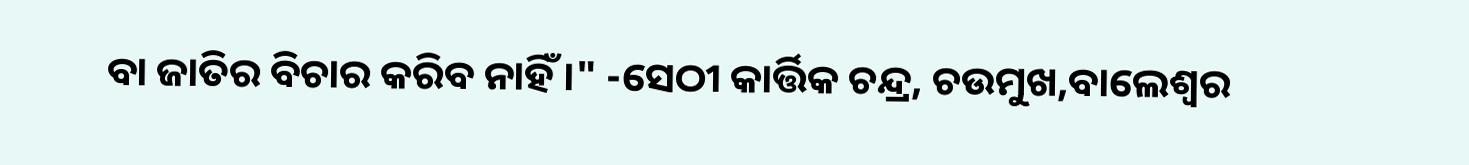ବା ଜାତିର ବିଚାର କରିବ ନାହିଁ ।" -ସେଠୀ କାର୍ତ୍ତିକ ଚନ୍ଦ୍ର, ଚଉମୁଖ,ବାଲେଶ୍ଵର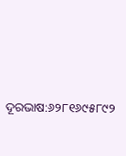ଦୂରଭାଷ:୬୨୮୧୬୯୫୮୯୨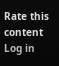Rate this content
Log in